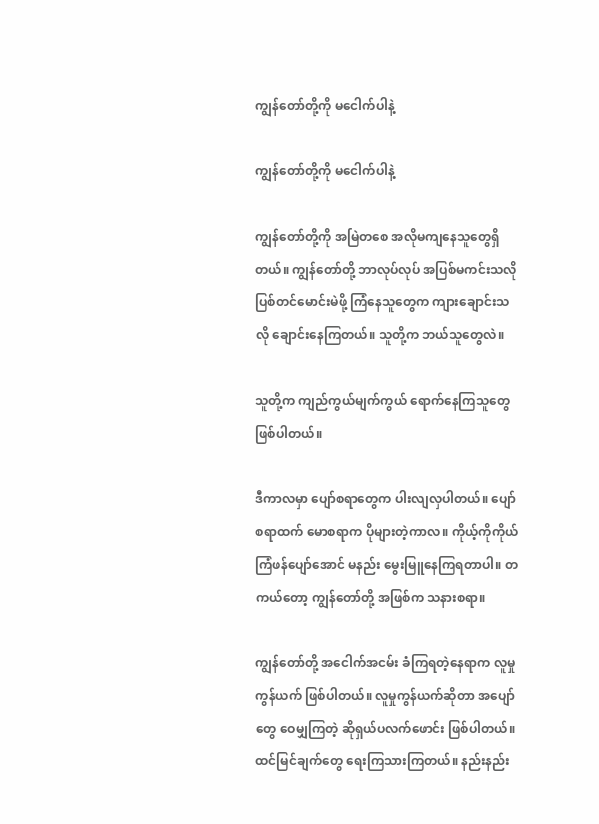ကျွန်တော်တို့ကို မငေါက်ပါနဲ့

ကျွန်တော်တို့ကို မငေါက်ပါနဲ့

ကျွန်တော်တို့ကို အမြဲတစေ အလိုမကျနေသူတွေရှိတယ်။ ကျွန်တော်တို့ ဘာလုပ်လုပ် အပြစ်မကင်းသလို ပြစ်တင်မောင်းမဲဖို့ ကြံနေသူတွေက ကျား‌ချောင်းသလို ချောင်းနေကြတယ်။ သူတို့က ဘယ်သူတွေလဲ။

သူတို့က ကျည်ကွယ်မျက်ကွယ် ရောက်နေကြသူတွေ ဖြစ်ပါတယ်။

ဒီကာလမှာ ပျော်စရာတွေက ပါးလျလှပါတယ်။ ပျော်စရာထက် မောစရာက ပိုများတဲ့ကာလ။ ကိုယ့်ကိုကိုယ် ကြံဖန်ပျော်အောင် မနည်း မွေးမြူနေကြရတာပါ။ တကယ်တော့ ကျွန်တော်တို့ အဖြစ်က သနားစရာ။

ကျွန်တော်တို့ အငေါက်အငမ်း ခံကြရတဲ့နေရာက လူမှုကွန်ယက် ဖြစ်ပါတယ်။ လူမှုကွန်ယက်ဆိုတာ အပျော်တွေ ဝေမျှကြတဲ့ ဆိုရှယ်ပလက်ဖောင်း ဖြစ်ပါတယ်။ ထင်မြင်ချက်တွေ ရေးကြသားကြတယ်။ နည်းနည်း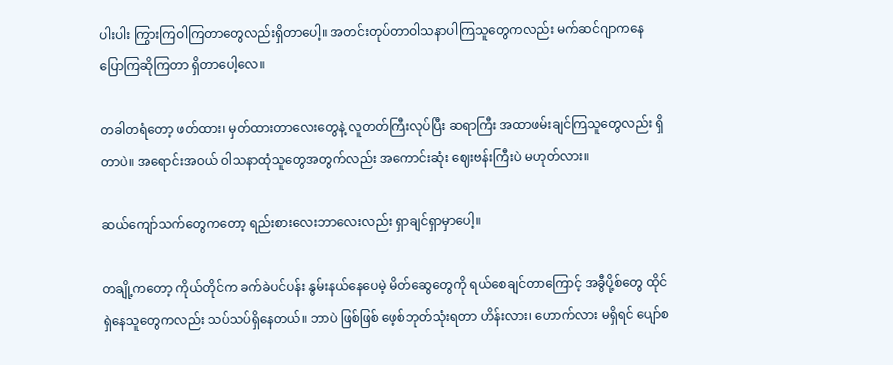ပါးပါး ကြွားကြဝါကြတာတွေလည်းရှိတာပေါ့။ အတင်းတုပ်တာဝါသနာပါကြသူတွေကလည်း မက်ဆင်ဂျာကနေ ပြောကြဆိုကြတာ ရှိတာပေါ့လေ။

တခါတရံတော့ ဖတ်ထား၊ မှတ်ထားတာလေးတွေနဲ့ လူတတ်ကြီးလုပ်ပြီး ဆရာကြီး အထာဖမ်းချင်ကြသူတွေလည်း ရှိတာပဲ။ အရောင်းအဝယ် ဝါသနာထုံသူတွေအတွက်လည်း အကောင်းဆုံး ဈေးဗန်းကြီးပဲ မဟုတ်လား။

ဆယ်ကျော်သက်တွေကတော့ ရည်းစားလေးဘာလေးလည်း ရှာချင်ရှာမှာပေါ့။

တချို့ကတော့ ကိုယ်တိုင်က ခက်ခဲပင်ပန်း နွမ်းနယ်နေပေမဲ့ မိတ်ဆွေတွေကို ရယ်စေချင်တာကြောင့် အခွီပို့စ်တွေ ထိုင်ရှဲနေသူတွေကလည်း သပ်သပ်ရှိနေတယ်။ ဘာပဲ ဖြစ်ဖြစ် ဖေ့စ်ဘုတ်သုံးရတာ ဟိန်းလား၊ ဟောက်လား မရှိရင် ပျော်စ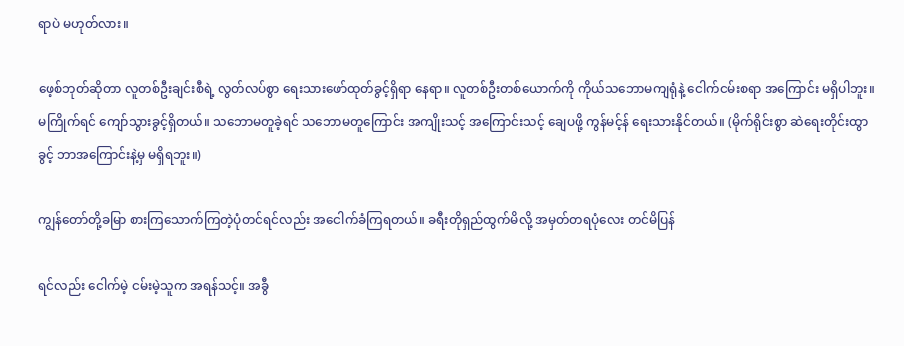ရာပဲ မဟုတ်လား။

ဖေ့စ်ဘုတ်ဆိုတာ လူတစ်ဦးချင်းစီရဲ့ လွတ်လပ်စွာ ရေးသားဖော်ထုတ်ခွင့်ရှိရာ နေရာ။ လူတစ်ဦးတစ်ယောက်ကို ကိုယ်သဘောမကျရုံနဲ့ ငေါက်ငမ်းစရာ အကြောင်း မရှိပါဘူး။ မကြိုက်ရင် ကျော်သွားခွင့်ရှိတယ်။ သဘောမတူခဲ့ရင် သဘောမတူကြောင်း အကျိုးသင့် အကြောင်းသင့် ချေပဖို့ ကွန်မင့်န် ရေးသားနိုင်တယ်။ (မိုက်ရိုင်းစွာ ဆဲရေးတိုင်းထွာခွင့် ဘာအကြောင်းနဲ့မှ မရှိရဘူး။)

ကျွန်တော်တို့ခမြာ စားကြသောက်ကြတဲ့ပုံတင်ရင်လည်း အငေါက်ခံကြရတယ်။ ခရီးတိုရှည်ထွက်မိလို့ အမှတ်တရပုံလေး တင်မိပြန်

ရင်လည်း ငေါက်မဲ့ ငမ်းမဲ့သူက အရန်သင့်။ အခွီ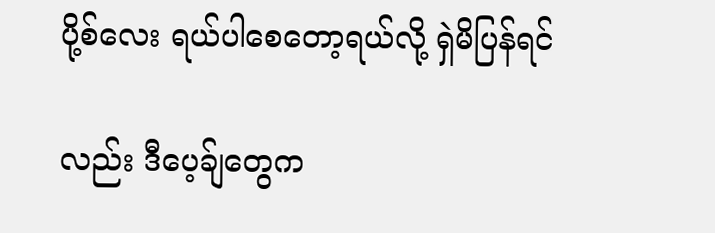ပို့စ်လေး ရယ်ပါစေတော့ရယ်လို့ ရှဲမိပြန်ရင်

လည်း ဒီပေ့ခ်ျတွေက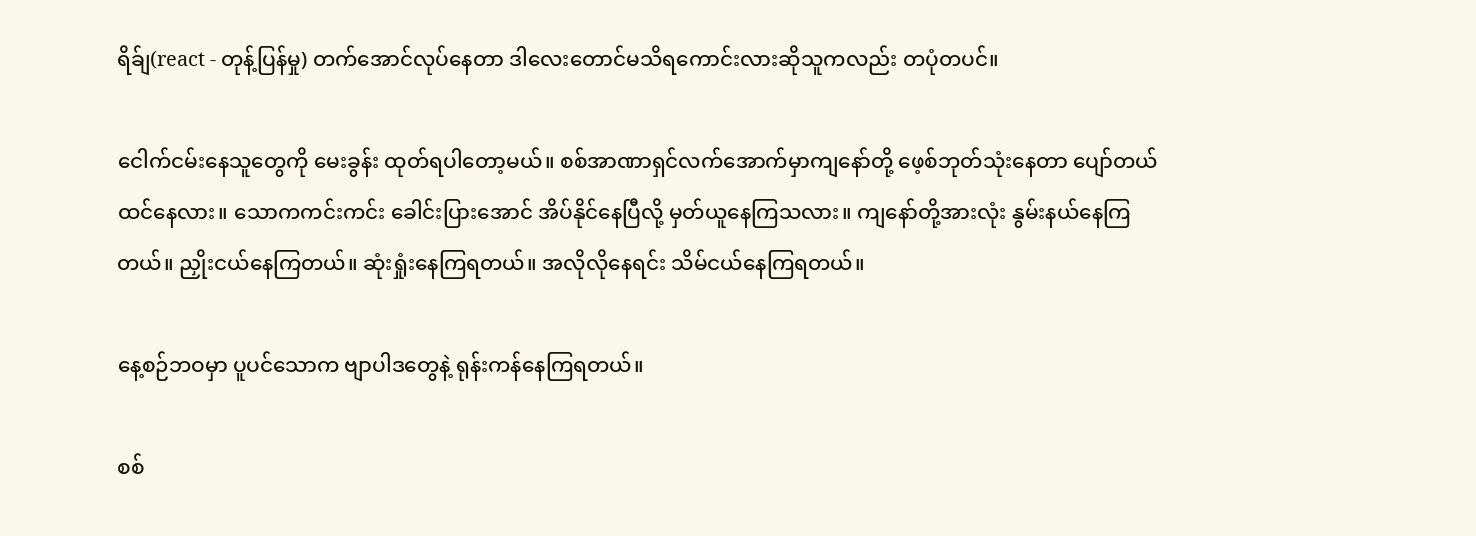ရိခ်ျ(react - တုန့်ပြန်မှု) တက်အောင်လုပ်နေတာ ဒါလေးတောင်မသိရကောင်းလားဆိုသူကလည်း တပုံတပင်။

ငေါက်ငမ်းနေသူတွေကို မေးခွန်း ထုတ်ရပါတော့မယ်။ စစ်အာဏာရှင်လက်အောက်မှာကျနော်တို့ ဖေ့စ်ဘုတ်သုံးနေတာ ပျော်တယ် ထင်နေလား။ သောကကင်းကင်း ခေါင်းပြားအောင် အိပ်နိုင်နေပြီလို့ မှတ်ယူနေကြသလား။ ကျနော်တို့အားလုံး နွမ်းနယ်နေကြတယ်။ ညှိုးငယ်နေကြတယ်။ ဆုံးရှုံးနေကြရတယ်။ အလိုလိုနေရင်း သိမ်ငယ်နေကြရတယ်။

နေ့စဉ်ဘဝမှာ ပူပင်သောက ဗျာပါဒတွေနဲ့ ရုန်းကန်နေကြရတယ်။

စစ်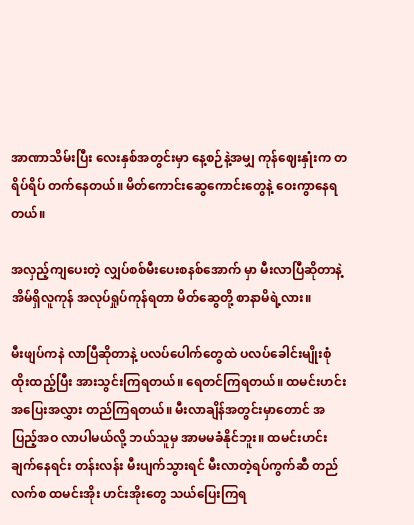အာဏာသိမ်းပြီး လေးနှစ်အတွင်းမှာ နေ့စဉ်နဲ့အမျှ ကုန်ဈေးနှုံးက တရိပ်ရိပ် တက်နေတယ်။ မိတ်ကောင်းဆွေကောင်းတွေနဲ့ ဝေးကွာနေရတယ်။

အလှည့်ကျပေးတဲ့ လျှပ်စစ်မီးပေးစနစ်အောက် မှာ မီးလာပြီဆိုတာနဲ့ အိမ်ရှိလူကုန် အလုပ်ရှုပ်ကုန်ရတာ မိတ်ဆွေတို့ စာနာမိရဲ့လား။

မီးဖျပ်ကနဲ လာပြီဆိုတာနဲ့ ပလပ်ပေါက်တွေထဲ ပလပ်ခေါင်းမျိုးစုံ ထိုးထည့်ပြီး အားသွင်းကြရတယ်။ ရေတင်ကြရတယ်။ ထမင်းဟင်း အပြေးအလွှား တည်ကြရတယ်။ မီးလာချိန်အတွင်းမှာတောင် အပြည့်အဝ လာပါမယ်လို့ ဘယ်သူမှ အာမမခံနိုင်ဘူး။ ထမင်းဟင်း ချက်နေရင်း တန်းလန်း မီးပျက်သွားရင် မီးလာတဲ့ရပ်ကွက်ဆီ တည်လက်စ ထမင်းအိုး ဟင်းအိုးတွေ သယ်ပြေးကြရ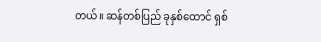တယ်။ ဆန်တစ်ပြည် ခုနှစ်ထောင် ရှစ်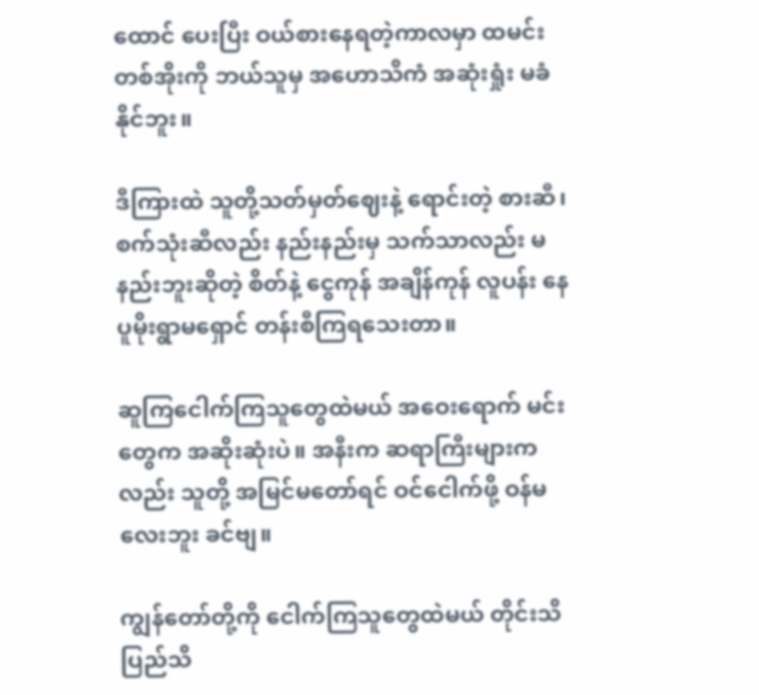ထောင် ပေးပြီး ဝယ်စားနေရတဲ့ကာလမှာ ထမင်းတစ်အိုးကို ဘယ်သူမှ အဟောသိကံ အဆုံးရှုံး မခံနိုင်ဘူး။

ဒီကြားထဲ သူတို့သတ်မှတ်ဈေးနဲ့ ရောင်းတဲ့ စားဆီ၊ စက်သုံးဆီလည်း နည်းနည်းမှ သက်သာလည်း မနည်းဘူးဆိုတဲ့ စိတ်နဲ့ ငွေကုန် အချိန်ကုန် လူပန်း နေပူမိုးရွာမရှောင် တန်းစီကြရသေးတာ။

ဆူကြငေါက်ကြသူတွေထဲမယ် အဝေးရောက် မင်းတွေက အဆိုးဆုံးပဲ။ အနီးက ဆရာကြီးများကလည်း သူတို့ အမြင်မတော်ရင် ဝင်ငေါက်ဖို့ ဝန်မလေးဘူး ခင်ဗျ။

ကျွန်တော်တို့ကို ငေါက်ကြသူတွေထဲမယ် တိုင်းသိပြည်သိ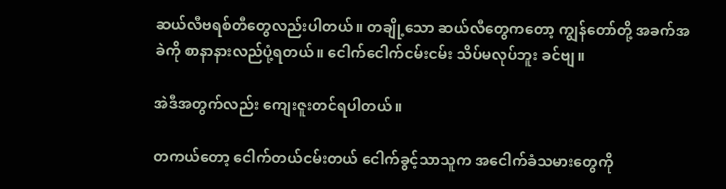ဆယ်လီဗရစ်တီတွေလည်းပါတယ်။ တချို့သော ဆယ်လီတွေကတော့ ကျွန်တော်တို့ အခက်အခဲကို စာနာနားလည်ပုံ့ရတယ်။ ငေါက်ငေါက်ငမ်းငမ်း သိပ်မလုပ်ဘူး ခင်ဗျ။

အဲဒီအတွက်လည်း ကျေးဇူးတင်ရပါတယ်။

တကယ်တော့ ငေါက်တယ်ငမ်းတယ် ငေါက်ခွင့်သာသူက အငေါက်ခံသမားတွေကို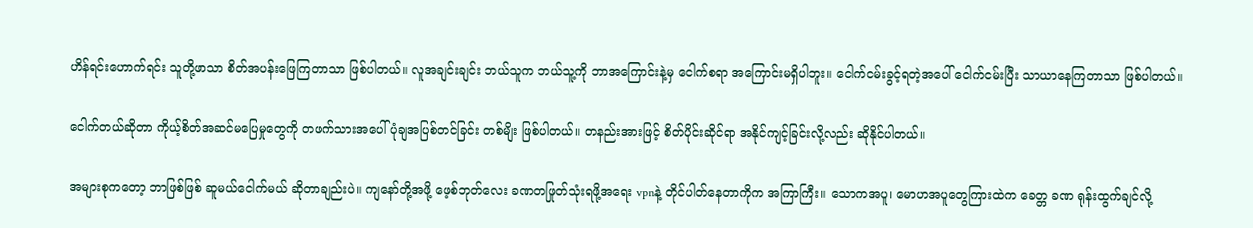ဟိန်ရင်းဟောက်ရင်း သူတို့ဖာသာ စိတ်အပန်းဖြေကြတာသာ ဖြစ်ပါတယ်။ လူအချင်းချင်း ဘယ်သူက ဘယ်သူ့ကို ဘာအကြောင်းနဲ့မှ ငေါက်စရာ အကြောင်းမရှိပါဘူး။ ငေါက်ငမ်းခွင့်ရတဲ့အပေါ် ငေါက်ငမ်းပြီး သာယာနေကြတာသာ ဖြစ်ပါတယ်။

ငေါက်တယ်ဆိုတာ ကိုယ့်စိတ်အဆင်မပြေမှုတွေကို တဖက်သားအပေါ် ပုံချအပြစ်တင်ခြင်း တစ်မျိး ဖြစ်ပါတယ်။ တနည်းအားဖြင့် စိတ်ပိုင်းဆိုင်ရာ အနိုင်ကျင့်ခြင်းလို့လည်း ဆိုနိုင်ပါတယ်။

အများစုကတော့ ဘာဖြစ်ဖြစ် ဆူမယ်ငေါက်မယ် ဆိုတာချည်းပဲ။ ကျနော်တို့အဖို့ ဖေ့စ်ဘုတ်လေး ခဏတဖြုတ်သုံးရဖို့အရေး vpnနဲ့ တိုင်ပါတ်နေတာကိုက အကြာကြီး။ သောကအပူ၊ မောဟအပူတွေကြားထဲက ခေတ္တ ခဏ ရုန်းထွက်ချင်လို့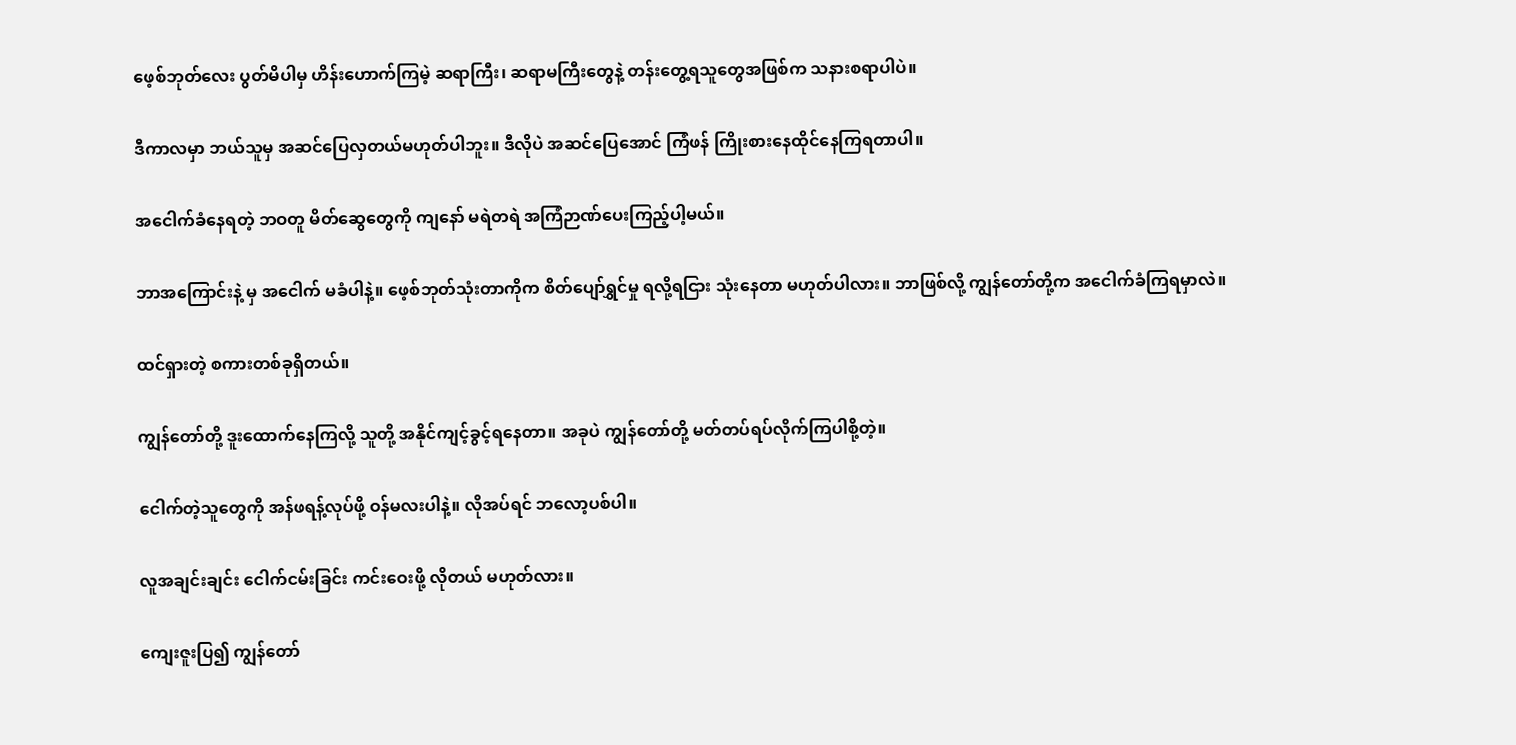ဖေ့စ်ဘုတ်လေး ပွတ်မိပါမှ ဟိန်းဟောက်ကြမဲ့ ဆရာကြီး၊ ဆရာမကြီးတွေနဲ့ တန်းတွေ့ရသူတွေအဖြစ်က သနားစရာပါပဲ။

ဒီကာလမှာ ဘယ်သူမှ အဆင်ပြေလှတယ်မဟုတ်ပါဘူး။ ဒီလိုပဲ အဆင်ပြေအောင် ကြံဖန် ကြိုးစားနေထိုင်နေကြရတာပါ။

အငေါက်ခံနေရတဲ့ ဘဝတူ မိတ်ဆွေတွေကို ကျနော် မရဲတရဲ အကြံဉာဏ်ပေးကြည့်ပါ့မယ်။

ဘာအကြောင်းနဲ့ မှ အငေါက် မခံပါနဲ့။ ဖေ့စ်ဘုတ်သုံးတာကိုက စိတ်ပျော်ရွှင်မှု ရလို့ရငြား သုံးနေတာ မဟုတ်ပါလား။ ဘာဖြစ်လို့ ကျွန်တော်တို့က အငေါက်ခံကြရမှာလဲ။

ထင်ရှားတဲ့ စကားတစ်ခုရှိတယ်။

ကျွန်တော်တို့ ဒူးထောက်နေကြလို့ သူတို့ အနိုင်ကျင့်ခွင့်ရနေတာ။ အခုပဲ ကျွန်တော်တို့ မတ်တပ်ရပ်လိုက်ကြပါစို့တဲ့။

ငေါက်တဲ့သူတွေကို အန်ဖရန့်လုပ်ဖို့ ဝန်မလးပါနဲ့။ လိုအပ်ရင် ဘလော့ပစ်ပါ။

လူအချင်းချင်း ငေါက်ငမ်းခြင်း ကင်းဝေးဖို့ လိုတယ် မဟုတ်လား။

ကျေးဇူးပြ၍ ကျွန်တော်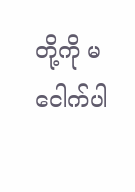တို့ကို မငေါက်ပါ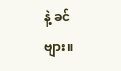နဲ့ ခင်ဗျား။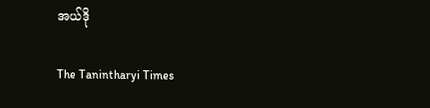အယ်ဒို

The Tanintharyi Times